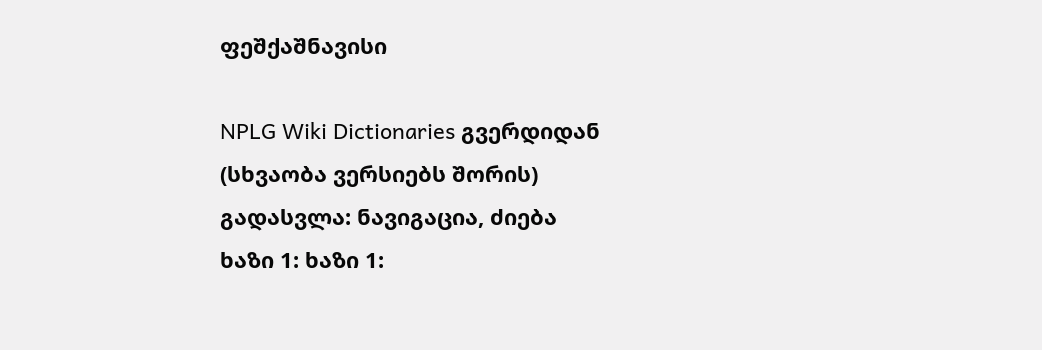ფეშქაშნავისი

NPLG Wiki Dictionaries გვერდიდან
(სხვაობა ვერსიებს შორის)
გადასვლა: ნავიგაცია, ძიება
ხაზი 1: ხაზი 1: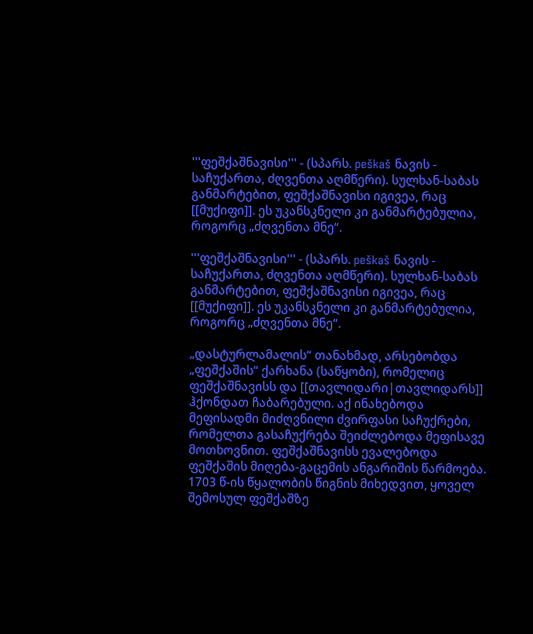'''ფეშქაშნავისი''' - (სპარს. peškaš ნავის - საჩუქართა, ძღვენთა აღმწერი). სულხან-საბას განმარტებით, ფეშქაშნავისი იგივეა, რაც [[მუქიფი]]. ეს უკანსკნელი კი განმარტებულია, როგორც „ძღვენთა მნე“.

'''ფეშქაშნავისი''' - (სპარს. peškaš ნავის - საჩუქართა, ძღვენთა აღმწერი). სულხან-საბას განმარტებით, ფეშქაშნავისი იგივეა, რაც [[მუქიფი]]. ეს უკანსკნელი კი განმარტებულია, როგორც „ძღვენთა მნე“.

„დასტურლამალის“ თანახმად, არსებობდა „ფეშქაშის“ ქარხანა (საწყობი), რომელიც ფეშქაშნავისს და [[თავლიდარი|თავლიდარს]] ჰქონდათ ჩაბარებული. აქ ინახებოდა მეფისადმი მიძღვნილი ძვირფასი საჩუქრები, რომელთა გასაჩუქრება შეიძლებოდა მეფისავე მოთხოვნით. ფეშქაშნავისს ევალებოდა ფეშქაშის მიღება-გაცემის ანგარიშის წარმოება. 1703 წ-ის წყალობის წიგნის მიხედვით, ყოველ შემოსულ ფეშქაშზე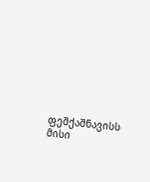ფეშქაშნავისს მისი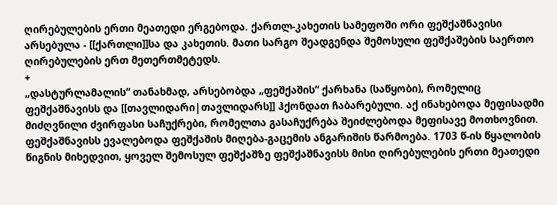ღირებულების ერთი მეათედი ერგებოდა. ქართლ-კახეთის სამეფოში ორი ფეშქაშნავისი არსებულა - [[ქართლი]]სა და კახეთის. მათი სარგო შეადგენდა შემოსული ფეშქაშების საერთო ღირებულების ერთ მეთერთმეტედს.
+
„დასტურლამალის“ თანახმად, არსებობდა „ფეშქაშის“ ქარხანა (საწყობი), რომელიც ფეშქაშნავისს და [[თავლიდარი|თავლიდარს]] ჰქონდათ ჩაბარებული. აქ ინახებოდა მეფისადმი მიძღვნილი ძვირფასი საჩუქრები, რომელთა გასაჩუქრება შეიძლებოდა მეფისავე მოთხოვნით. ფეშქაშნავისს ევალებოდა ფეშქაშის მიღება-გაცემის ანგარიშის წარმოება. 1703 წ-ის წყალობის წიგნის მიხედვით, ყოველ შემოსულ ფეშქაშზე ფეშქაშნავისს მისი ღირებულების ერთი მეათედი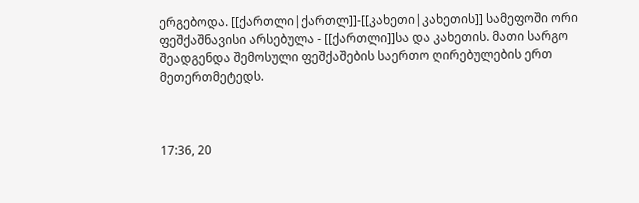ერგებოდა. [[ქართლი|ქართლ]]-[[კახეთი|კახეთის]] სამეფოში ორი ფეშქაშნავისი არსებულა - [[ქართლი]]სა და კახეთის. მათი სარგო შეადგენდა შემოსული ფეშქაშების საერთო ღირებულების ერთ მეთერთმეტედს.



17:36, 20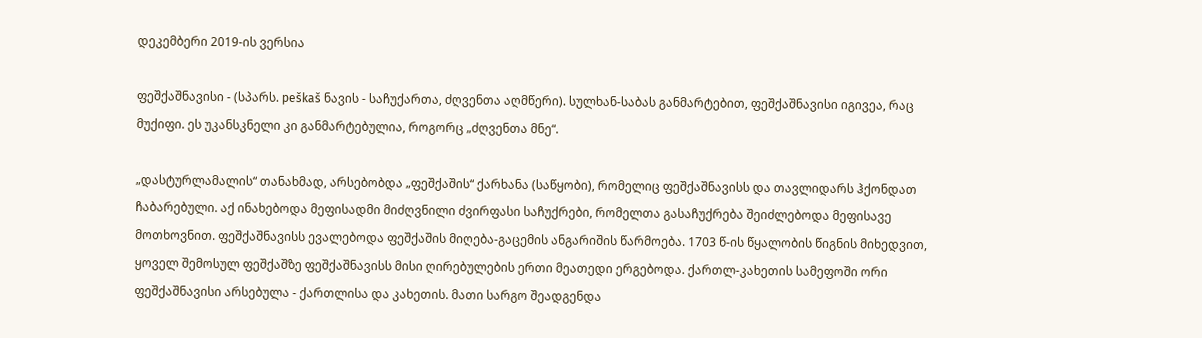დეკემბერი 2019-ის ვერსია

ფეშქაშნავისი - (სპარს. peškaš ნავის - საჩუქართა, ძღვენთა აღმწერი). სულხან-საბას განმარტებით, ფეშქაშნავისი იგივეა, რაც მუქიფი. ეს უკანსკნელი კი განმარტებულია, როგორც „ძღვენთა მნე“.

„დასტურლამალის“ თანახმად, არსებობდა „ფეშქაშის“ ქარხანა (საწყობი), რომელიც ფეშქაშნავისს და თავლიდარს ჰქონდათ ჩაბარებული. აქ ინახებოდა მეფისადმი მიძღვნილი ძვირფასი საჩუქრები, რომელთა გასაჩუქრება შეიძლებოდა მეფისავე მოთხოვნით. ფეშქაშნავისს ევალებოდა ფეშქაშის მიღება-გაცემის ანგარიშის წარმოება. 1703 წ-ის წყალობის წიგნის მიხედვით, ყოველ შემოსულ ფეშქაშზე ფეშქაშნავისს მისი ღირებულების ერთი მეათედი ერგებოდა. ქართლ-კახეთის სამეფოში ორი ფეშქაშნავისი არსებულა - ქართლისა და კახეთის. მათი სარგო შეადგენდა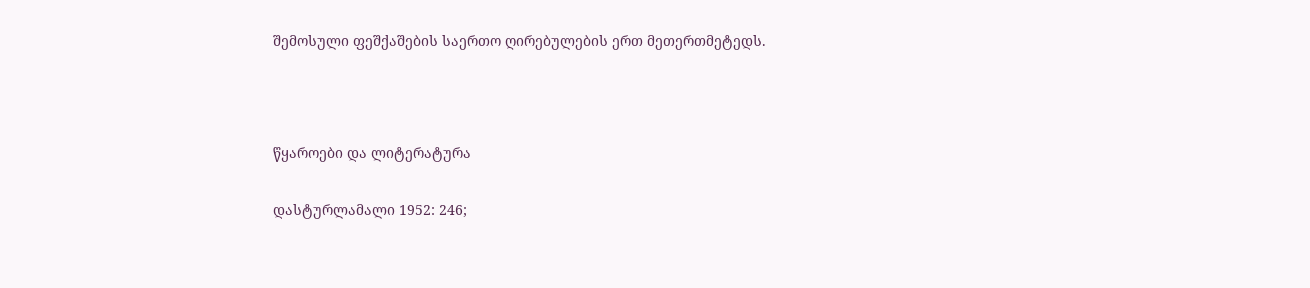შემოსული ფეშქაშების საერთო ღირებულების ერთ მეთერთმეტედს.



წყაროები და ლიტერატურა

დასტურლამალი 1952: 246;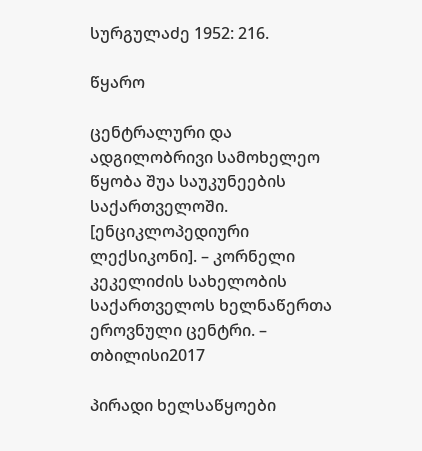სურგულაძე 1952: 216.

წყარო

ცენტრალური და ადგილობრივი სამოხელეო წყობა შუა საუკუნეების საქართველოში. [ენციკლოპედიური ლექსიკონი]. – კორნელი კეკელიძის სახელობის საქართველოს ხელნაწერთა ეროვნული ცენტრი. – თბილისი2017

პირადი ხელსაწყოები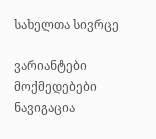სახელთა სივრცე

ვარიანტები
მოქმედებები
ნავიგაცია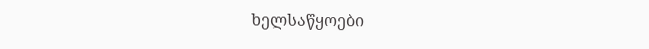ხელსაწყოები